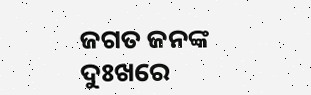ଜଗତ ଜନଙ୍କ ଦୁଃଖରେ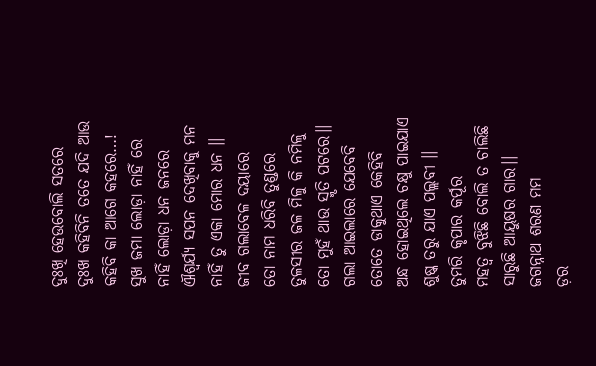ଦୁଃଖି ହେଉବୋଲି ସତରେ
ଦୁଃଖ କହିବିନି ତତେ ଯଦି ଆଉ
କହିବି କା ଆଗେ କହରେ…!
ସୁଖ ଜମା ଲୋଡ଼ା ନାହିଁ ରେ
ନାହିଁ ଲୋଡ଼ା ଧନ ଜନରେ
ଐଶ୍ୱର୍ଯ୍ୟ ସପନ ଦେଖିବାକୁ ମନ
ନାହିଁ ତୁ ଏକା ମୋର ଧନ ।।
ଜୀବ ଗଲାବେଳ ଦୟାରେ
ତୋ ନାମ ଧରିବି ତୁଣ୍ଡରେ
ତୁଳସୀର ଜଳ ମିଳୁ କି ନମିଳୁ
ତୋ ମୁହଁ ଥାଉ ସ୍ମୃତି ପଟରେ।।
ଗଲା ଆଇଲାରେ ଯେବେବି
ତୋତେ ଡାକୁଥାଏ କେହିବି
ଅନ୍ଧ ହୋଇଥିଲେ ଚକ୍ଷୁ ପାଇଯାଏ
ଶୁଷ୍କ ତରୁ ଯାଏ ପଲ୍ଲବୀ ।।
ତୁମରି କୃପାର କର୍ପୂର
ମହତ୍ୱ ବୁଝିଛି ବୋଲି ତ ଚାଲିଛି
ସାରୁଛି ଆୟୁଷର ଗାର।।
ଜଗନ୍ନାଥ ଶରଣ ମମ
ଡ଼ର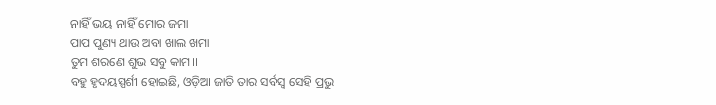ନାହିଁ ଭୟ ନାହିଁ ମୋର ଜମା
ପାପ ପୁଣ୍ୟ ଥାଉ ଅବା ଖାଲ ଖମା
ତୁମ ଶରଣେ ଶୁଭ ସବୁ କାମ।।
ବହୁ ହୃଦୟସ୍ପର୍ଶୀ ହୋଇଛି, ଓଡ଼ିଆ ଜାତି ତାର ସର୍ବସ୍ବ ସେହି ପ୍ରଭୁ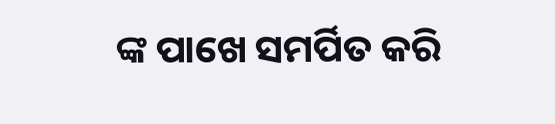ଙ୍କ ପାଖେ ସମର୍ପିତ କରି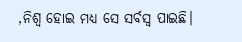,ନିଶ୍ଵ ହୋଇ ମଧ୍ୟ ସେ ସର୍ବସ୍ବ ପାଇଛି।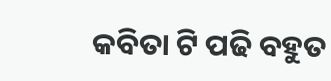କବିତା ଟି ପଢି ବହୁତ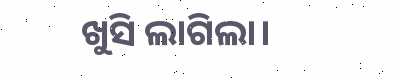ଖୁସି ଲାଗିଲା।